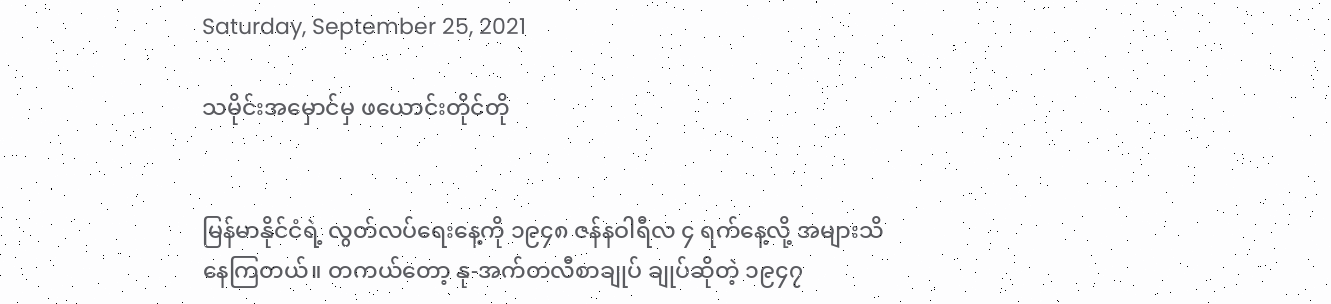Saturday, September 25, 2021

သမိုင်းအမှောင်မှ ဖယောင်းတိုင်တို


မြန်မာနိုင်ငံရဲ့ လွတ်လပ်ရေးနေ့ကို ၁၉၄၈ ဇန်နဝါရီလ ၄ ရက်နေ့လို့ အများသိနေကြတယ်။ တကယ်တော့ နု-အက်တလီစာချုပ် ချုပ်ဆိုတဲ့ ၁၉၄၇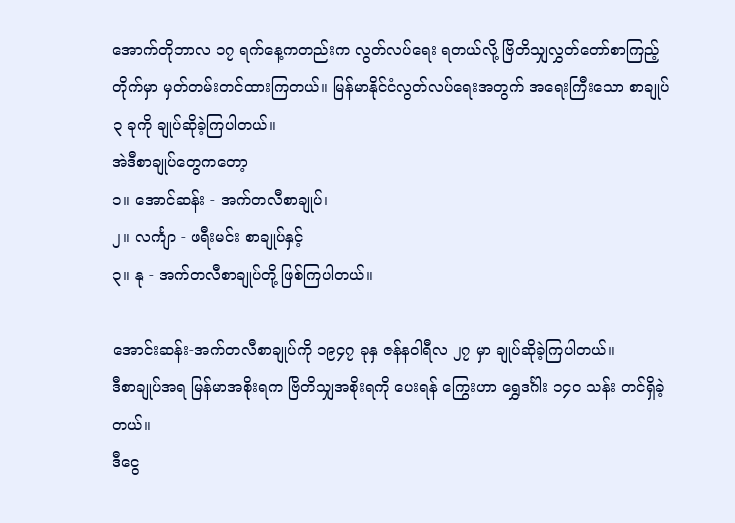အောက်တိုဘာလ ၁၇ ရက်နေ့ကတည်းက လွတ်လပ်ရေး ရတယ်လို့ ဗြိတိသျှလွှတ်တော်စာကြည့်တိုက်မှာ မှတ်တမ်းတင်ထားကြတယ်။ မြန်မာနိုင်ငံလွတ်လပ်ရေးအတွက် အရေးကြီးသော စာချုပ် ၃ ခုကို ချုပ်ဆိုခဲ့ကြပါတယ်။
အဲဒီစာချုပ်တွေကတော့
၁။ အောင်ဆန်း - အက်တလီစာချုပ်၊
၂။ လင်္ကျာ - ဖရီးမင်း စာချုပ်နှင့်
၃။ နု - အက်တလီစာချုပ်တို့ ဖြစ်ကြပါတယ်။

အောင်းဆန်း-အက်တလီစာချုပ်ကို ၁၉၄၇ ခုနှ ဇန်နဝါရီလ ၂၇ မှာ ချုပ်ဆိုခဲ့ကြပါတယ်။
ဒီစာချုပ်အရ မြန်မာအစိုးရက ဗြိတိသျှအစိုးရကို ပေးရန် ကြွေးဟာ ရွှေဒင်္ဂါး ၁၄၀ သန်း တင်ရှိခဲ့တယ်။
ဒီငွေ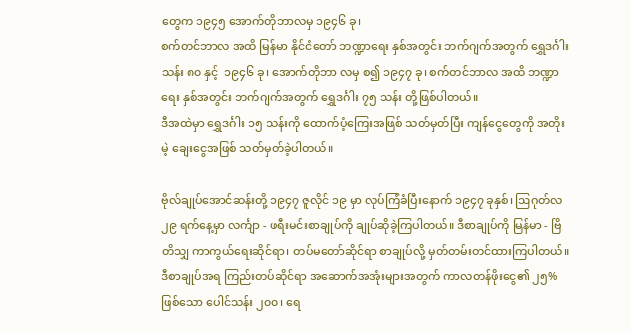တွေက ၁၉၄၅ အောက်တိုဘာလမှ ၁၉၄၆ ခု၊
စက်တင်ဘာလ အထိ မြန်မာ နိုင်ငံတော် ဘဏ္ဍာရေး နှစ်အတွင်း ဘက်ဂျက်အတွက် ရွှေဒင်္ဂါး သန်း ၈၀ နှင့်  ၁၉၄၆ ခု၊ အောက်တိုဘာ လမှ စ၍ ၁၉၄၇ ခု၊ စက်တင်ဘာလ အထိ ဘဏ္ဍာရေး နှစ်အတွင်း ဘက်ဂျက်အတွက် ရွှေဒင်္ဂါး ၇၅ သန်း တို့ဖြစ်ပါတယ်။
ဒီအထဲမှာ ရွှေဒင်္ဂါး ၁၅ သန်းကို ထောက်ပံ့ကြေးအဖြစ် သတ်မှတ်ပြီး ကျန်ငွေတွေကို အတိုးမဲ့ ချေးငွေအဖြစ် သတ်မှတ်ခဲ့ပါတယ်။

ဗိုလ်ချုပ်အောင်ဆန်းတို့ ၁၉၄၇ ဇူလိုင် ၁၉ မှာ လုပ်ကြံခံပြီးနောက် ၁၉၄၇ ခုနှစ်၊ ဩဂုတ်လ ၂၉ ရက်နေ့မှာ လင်္ကျာ - ဖရီးမင်းစာချုပ်ကို ချုပ်ဆိုခဲ့ကြပါတယ်။ ဒီစာချုပ်ကို မြန်မာ - ဗြိတိသျှ ကာကွယ်ရေးဆိုင်ရာ၊ တပ်မတော်ဆိုင်ရာ စာချုပ်လို့ မှတ်တမ်းတင်ထားကြပါတယ်။  ဒီစာချုပ်အရ ကြည်းတပ်ဆိုင်ရာ အဆောက်အအုံးများအတွက် ကာလတန်ဖိုးငွေ၏ ၂၅% ဖြစ်သော ပေါင်သန်း ၂၀၀၊ ရေ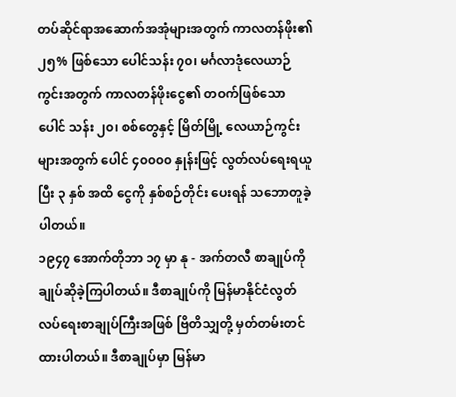တပ်ဆိုင်ရာအဆောက်အအုံများအတွက် ကာလတန်ဖိုး၏ ၂၅% ဖြစ်သော ပေါင်သန်း ၇၀၊ မင်္ဂလာဒုံလေယာဉ်ကွင်းအတွက် ကာလတန်ဖိုးငွေ၏ တဝက်ဖြစ်သော ပေါင် သန်း ၂၀၊ စစ်တွေနှင့် မြိတ်မြို့ လေယာဉ်ကွင်းများအတွက် ပေါင် ၄၀၀၀၀ နှုန်းဖြင့် လွတ်လပ်ရေးရယူပြီး ၃ နှစ် အထိ ငွေကို နှစ်စဉ်တိုင်း ပေးရန် သဘောတူခဲ့ပါတယ်။
၁၉၄၇ အောက်တိုဘာ ၁၇ မှာ နု - အက်တလီ စာချုပ်ကို ချုပ်ဆိုခဲ့ကြပါတယ်။ ဒီစာချုပ်ကို မြန်မာနိုင်ငံလွတ်လပ်ရေးစာချုပ်ကြီးအဖြစ် ဗြိတိသျှတို့ မှတ်တမ်းတင်ထားပါတယ်။ ဒီစာချုပ်မှာ မြန်မာ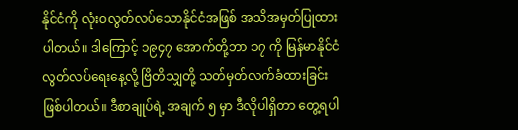နိုင်ငံကို လုံးဝလွတ်လပ်သောနိုင်ငံအဖြစ် အသိအမှတ်ပြုထားပါတယ်။ ဒါကြောင့် ၁၉၄၇ အောက်တို့ဘာ ၁၇ ကို မြန်မာနိုင်ငံလွတ်လပ်ရေးနေ့လို့ ဗြိတိသျှတို့ သတ်မှတ်လက်ခံထားခြင်း ဖြစ်ပါတယ်။ ဒီစာချုပ်ရဲ့ အချက် ၅ မှာ ဒီလိုပါရှိတာ တွေ့ရပါ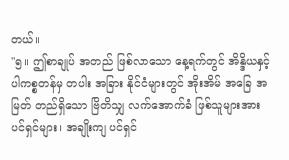တယ်။
"၅။ ဤစာချုပ် အတည် ဖြစ်လာသော နေ့ရက်တွင် အိန္ဒိယနှင့် ပါကစ္စတန်မှ တပါး အခြား နိုင်ငံများတွင် အိုးအိမ် အခြေ အမြတ် တည်ရှိသော ဗြိတိသျှ လက်အောက်ခံ ဖြစ်သူများအား ပင်ရှင်များ၊ အချိုးကျ ပင်ရှင်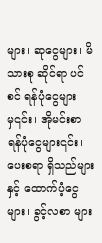များ၊ ဆုငွေများ၊ မိသားစု ဆိုင်ရာ ပင်စင် ရန်ပုံငွေများမှ၎င်း၊ အိုမင်းစာ ရန်ပုံငွေများ၎င်း၊ ပေးစရာ ရှိသည်များနှင့် ထောက်ပံ့ငွေများ၊ ခွင့်လစာ များ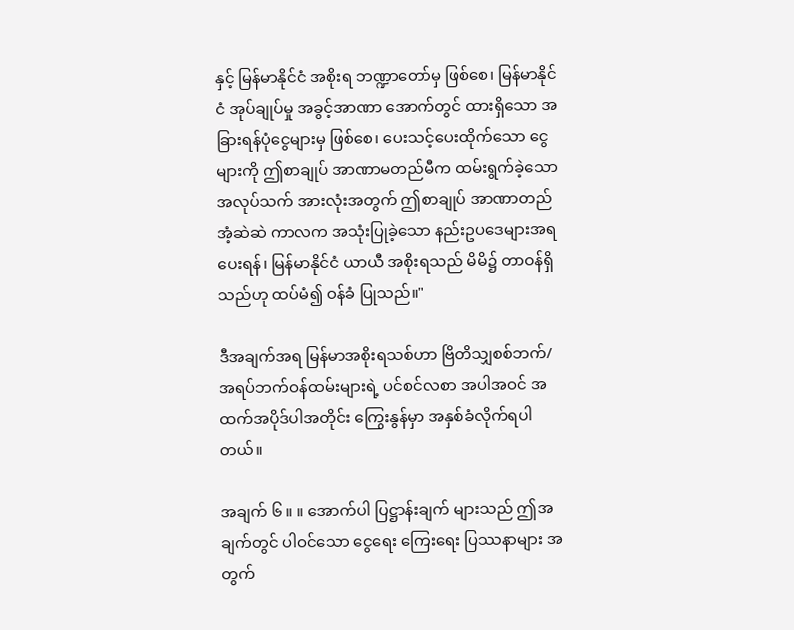နှင့် မြန်မာနိုင်ငံ အစိုးရ ဘဏ္ဍာတော်မှ ဖြစ်စေ၊ မြန်မာနိုင်ငံ အုပ်ချုပ်မှု အခွင့်အာဏာ အောက်တွင် ထားရှိသော အခြားရန်ပုံငွေများမှ ဖြစ်စေ၊ ပေးသင့်ပေးထိုက်သော ငွေများကို ဤစာချုပ် အာဏာမတည်မီက ထမ်းရွက်ခဲ့သော အလုပ်သက် အားလုံးအတွက် ဤစာချုပ် အာဏာတည်အံ့ဆဲဆဲ ကာလက အသုံးပြုခဲ့သော နည်းဥပဒေများအရ ပေးရန်၊ မြန်မာနိုင်ငံ ယာယီ အစိုးရသည် မိမိ၌ တာဝန်ရှိသည်ဟု ထပ်မံ၍ ဝန်ခံ ပြုသည်။"

ဒီအချက်အရ မြန်မာအစိုးရသစ်ဟာ ဗြိတိသျှစစ်ဘက်/အရပ်ဘက်ဝန်ထမ်းများရဲ့ ပင်စင်လစာ အပါအဝင် အထက်အပိုဒ်ပါအတိုင်း ကြွေးနွန်မှာ အနှစ်ခံလိုက်ရပါတယ်။

အချက် ၆ ။ ။ အောက်ပါ ပြဋ္ဌာန်းချက် များသည် ဤအချက်တွင် ပါဝင်သော ငွေရေး ကြေးရေး ပြဿနာများ အတွက်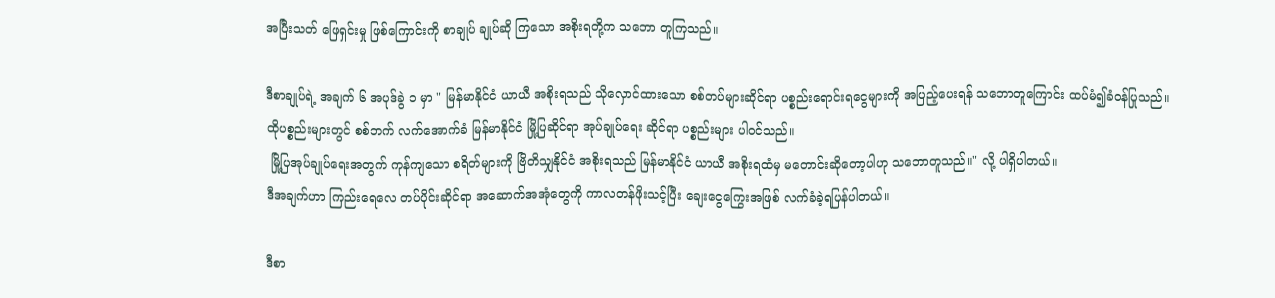အပြီးသတ် ဖြေရှင်းမှု ဖြစ်ကြောင်းကို စာချုပ် ချုပ်ဆို ကြသော အစိုးရတို့က သဘော တူကြသည်။

ဒီစာချုပ်ရဲ့ အချက် ၆ အပုဒ်ခွဲ ၁ မှာ " မြန်မာနိုင်ငံ ယာယီ အစိုးရသည် သိုလှောင်ထားသော စစ်တပ်များဆိုင်ရာ ပစ္စည်းရောင်းရငွေများကို အပြည့်ပေးရန် သဘောတူကြောင်း ထပ်မံ၍ခံဝန်ပြုသည်။
ထိုပစ္စည်းများတွင် စစ်ဘက် လက်အောက်ခံ မြန်မာနိုင်ငံ မြို့ပြဆိုင်ရာ အုပ်ချုပ်ရေး ဆိုင်ရာ ပစ္စည်းများ ပါဝင်သည်။
 မြို့ပြအုပ်ချုပ်ရေးအတွက် ကုန်ကျသော စရိတ်များကို ဗြိတိသျှနိုင်ငံ အစိုးရသည် မြန်မာနိုင်ငံ ယာယီ အစိုးရထံမှ မတောင်းဆိုတော့ပါဟု သဘောတူသည်။" လို့ ပါရှိပါတယ်။
ဒီအချက်ဟာ ကြည်းရေလေ တပ်ပိုင်းဆိုင်ရာ အဆောက်အအုံတွေကို ကာလတန်ဖိုးသင့်ပြီး ချေးငွေကြွေးအဖြစ် လက်ခံခဲ့ရပြန်ပါတယ်။

ဒီစာ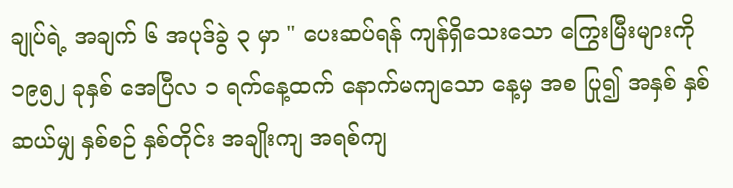ချုပ်ရဲ့ အချက် ၆ အပုဒ်ခွဲ ၃ မှာ " ပေးဆပ်ရန် ကျန်ရှိသေးသော ကြွေးမြီးများကို ၁၉၅၂ ခုနှစ် အေပြီလ ၁ ရက်နေ့ထက် နောက်မကျသော နေ့မှ အစ ပြု၍ အနှစ် နှစ်ဆယ်မျှ နှစ်စဉ် နှစ်တိုင်း အချိုးကျ အရစ်ကျ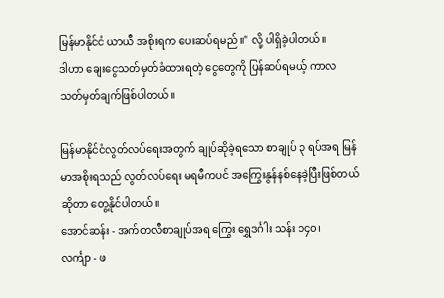မြန်မာနိုင်ငံ ယာယီ အစိုးရက ပေးဆပ်ရမည်။" လို့ ပါရှိခဲ့ပါတယ်။
ဒါဟာ ချေးငွေသတ်မှတ်ခံထားရတဲ့ ငွေတွေကို ပြန်ဆပ်ရမယ့် ကာလ သတ်မှတ်ချက်ဖြစ်ပါတယ်။

မြန်မာနိုင်ငံလွတ်လပ်ရေးအတွက် ချုပ်ဆိုခဲ့ရသော စာချုပ် ၃ ရပ်အရ မြန်မာအစိုးရသည် လွတ်လပ်ရေး မရမီကပင် အကြွေးနွန်နစ်နေခဲ့ပြီးဖြစ်တယ်ဆိုတာ တွေ့နိုင်ပါတယ်။
အောင်ဆန်း - အက်တလီစာချုပ်အရ ကြွေး ရွှေဒင်္ဂါး သန်း ၁၄၀၊
လင်္ကျာ - ဖ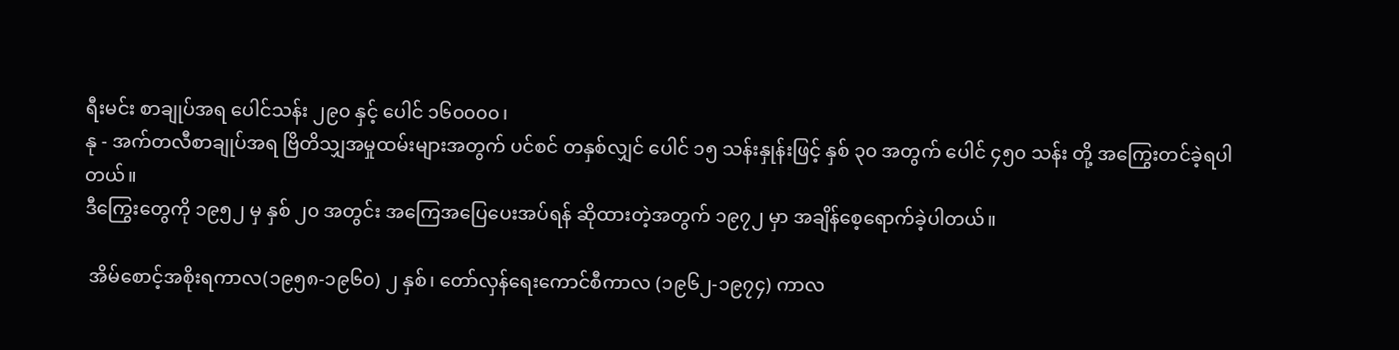ရီးမင်း စာချုပ်အရ ပေါင်သန်း ၂၉၀ နှင့် ပေါင် ၁၆၀၀၀၀၊
နု - အက်တလီစာချုပ်အရ ဗြိတိသျှအမှုထမ်းများအတွက် ပင်စင် တနှစ်လျှင် ပေါင် ၁၅ သန်းနှုန်းဖြင့် နှစ် ၃၀ အတွက် ပေါင် ၄၅၀ သန်း တို့ အကြွေးတင်ခဲ့ရပါတယ်။
ဒီကြွေးတွေကို ၁၉၅၂ မှ နှစ် ၂၀ အတွင်း အကြေအပြေပေးအပ်ရန် ဆိုထားတဲ့အတွက် ၁၉၇၂ မှာ အချိန်စေ့ရောက်ခဲ့ပါတယ်။

 အိမ်စောင့်အစိုးရကာလ(၁၉၅၈-၁၉၆၀) ၂ နှစ်၊ တော်လှန်ရေးကောင်စီကာလ (၁၉၆၂-၁၉၇၄) ကာလ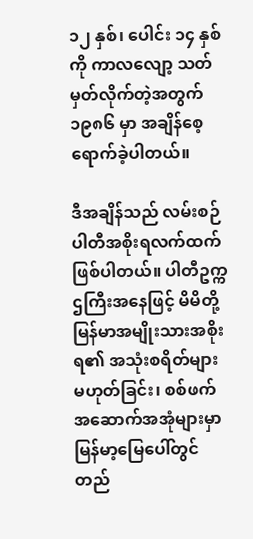၁၂ နှစ်၊ ပေါင်း ၁၄ နှစ်ကို ကာလလျော့ သတ်မှတ်လိုက်တဲ့အတွက် ၁၉၈၆ မှာ အချိန်စေ့ရောက်ခဲ့ပါတယ်။

ဒီအချိန်သည် လမ်းစဉ်ပါတီအစိုးရလက်ထက်ဖြစ်ပါတယ်။ ပါတီဥက္ကဌကြီးအနေဖြင့် မိမိတို့ မြန်မာအမျိုးသားအစိုးရ၏ အသုံးစရိတ်များ မဟုတ်ခြင်း၊ စစ်ဖက်အဆောက်အအုံများမှာ မြန်မာ့မြေပေါ်တွင် တည်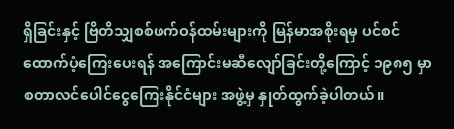ရှိခြင်းနှင့် ဗြိတိသျှစစ်ဖက်ဝန်ထမ်းများကို မြန်မာအစိုးရမှ ပင်စင်ထောက်ပံ့ကြေးပေးရန် အကြောင်းမဆီလျော်ခြင်းတို့ကြောင့် ၁၉၈၅ မှာ စတာလင်ပေါင်ငွေကြေးနိုင်ငံများ အဖွဲ့မှ နှုတ်ထွက်ခဲ့ပါတယ်။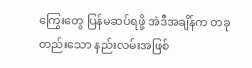ကြွေးတွေ ပြန်မဆပ်ရဖို့ အဲဒီအချိန်က တခုတည်းသော နည်းလမ်းအဖြစ်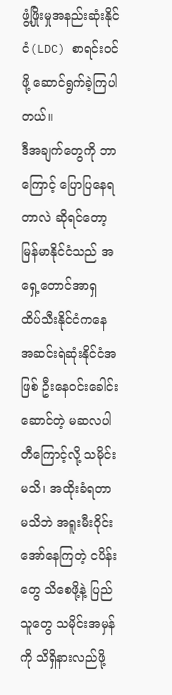ဖွံ့ဖြိုးမှုအနည်းဆုံးနိုင်ငံ(LDC) စာရင်းဝင်ဖို့ ဆောင်ရွက်ခဲ့ကြပါတယ်။
ဒီအချက်တွေကို ဘာကြောင့် ပြောပြနေရတာလဲ ဆိုရင်တော့ မြန်မာနိုင်ငံသည် အရှေ့တောင်အာရှ ထိပ်သီးနိုင်ငံကနေ အဆင်းရဲဆုံးနိုင်ငံအဖြစ် ဦးနေဝင်းခေါင်းဆောင်တဲ့ မဆလပါတီကြောင့်လို့ သမိုင်းမသိ၊ အထိုးခံရတာ မသိဘဲ အရူးမီးဝိုင်းအော်နေကြတဲ့ ငပိန်းတွေ သိစေဖို့နဲ့ ပြည်သူတွေ သမိုင်းအမှန်ကို သိရှိနားလည်ဖို့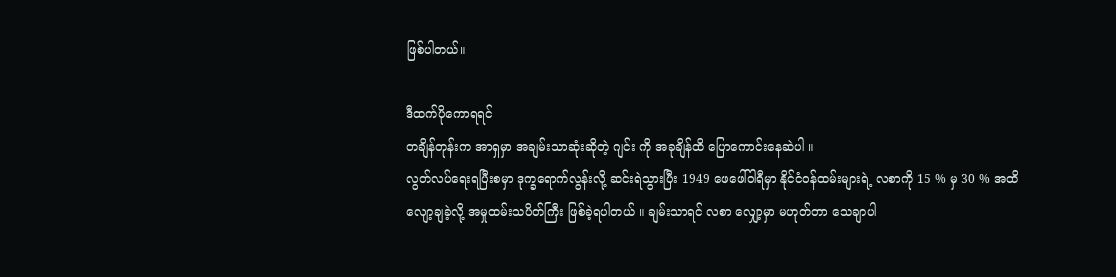ဖြစ်ပါတယ်။

ဒီထက်ပိုကောရရင်
တချိန်တုန်းက အာရှမှာ အချမ်းသာဆုံးဆိုတဲ့ ဂျင်း ကို အခုချိန်ထိ ပြောကောင်းနေဆဲပါ ။
လွတ်လပ်ရေးရပြီးစမှာ ဒုက္ခရောက်လွန်းလို့ ဆင်းရဲသွားပြီး 1949 ဖေဖေါ်ဝါရီမှာ နိုင်ငံဝန်ထမ်းများရဲ့ လစာကို 15 % မှ 30 % အထိ လျော့ချခဲ့လို့ အမှုထမ်းသပိတ်ကြီး ဖြစ်ခဲ့ရပါတယ် ။ ချမ်းသာရင် လစာ လျှော့မှာ မဟုတ်တာ သေချာပါ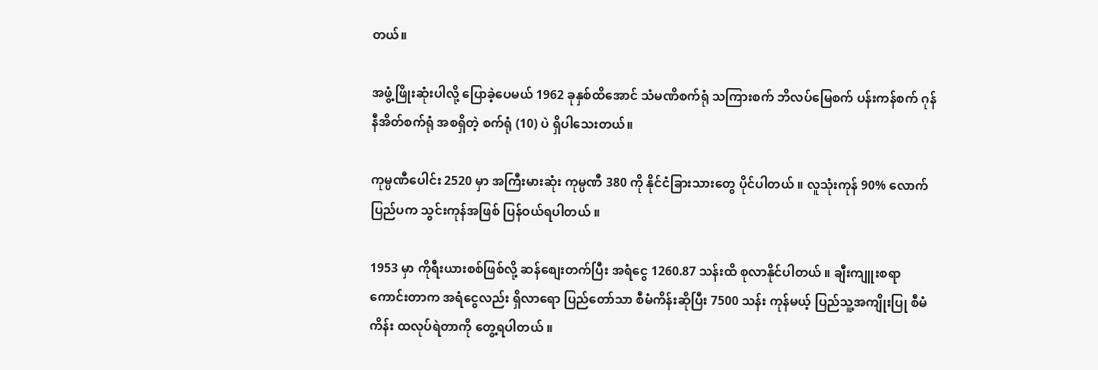တယ်။

အဖွံ့ဖြိုးဆုံးပါလို့ ပြောခဲ့ပေမယ် 1962 ခုနှစ်ထိအောင် သံမဏိစက်ရုံ သကြားစက် ဘိလပ်မြေစက် ပန်းကန်စက် ဂုန်နီအိတ်စက်ရုံ အစရှိတဲ့ စက်ရုံ (10) ပဲ ရှိပါသေးတယ်။

ကုမ္ပဏီပေါင်း 2520 မှာ အကြီးမားဆုံး ကုမ္ပဏီ 380 ကို နိုင်ငံခြားသားတွေ ပိုင်ပါတယ် ။ လူသုံးကုန် 90% လောက် ပြည်ပက သွင်းကုန်အဖြစ် ပြန်ဝယ်ရပါတယ် ။

1953 မှာ ကိုရီးယားစစ်ဖြစ်လို့ ဆန်စျေးတက်ပြီး အရံငွေ 1260.87 သန်းထိ စုလာနိုင်ပါတယ် ။ ချီးကျူးစရာကောင်းတာက အရံငွေလည်း ရှိလာရော ပြည်တော်သာ စီမံကိန်းဆိုပြီး 7500 သန်း ကုန်မယ့် ပြည်သူ့အကျိုးပြု စီမံကိန်း ထလုပ်ရဲတာကို တွေ့ရပါတယ် ။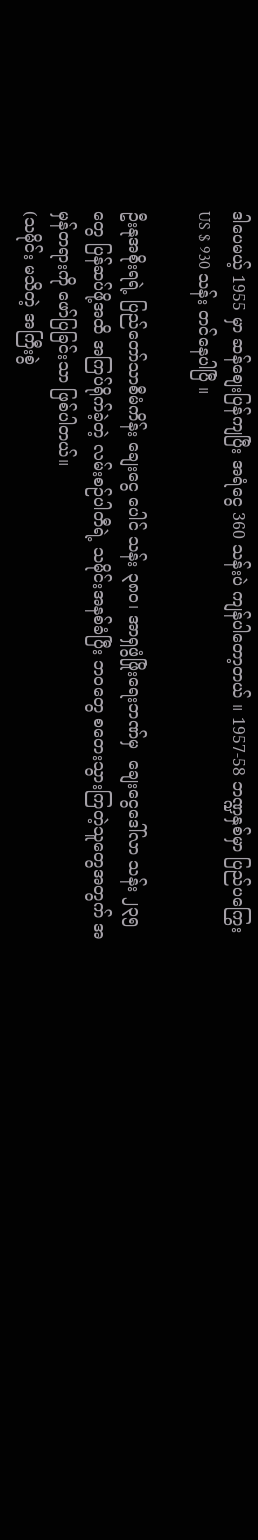ဒါပေမယ့် 1955 မှာ ဆန်စျေးပြန်ကျပြီး အရံငွေ 360 သန်းပဲ ကျန်ပါတော့တယ် ။ 1957-58 ဘဏ္ဍနှစ်မှာ ပြည်ပကြွေး US $ 930 သန်း တင်နေပါပြီ ။

ဦးနုအစိုးရရဲ့ ပြည်တော်သာစီမံကိန်း ချေးငွေ ပေါင် သန်း ၃၈၀၊ အာရှဖွံဖြိုးရေးဘဏ်မှ  ချေးငွေဒေါ်လာ သန်း ၂၃၅ တွေ ပြန်ဆပ်ဖို့အထိ အကြပ်ရိုက်ခဲ့တဲ့ လမ်းစဉ်ပါတီရဲ့ သမိုင်းအနစ်ခံပြီး ဘဝတွေ စတေးသွားကြတဲ့သူတွေအတွက် အမှန်တရားကို ဖော်ပြခြင်းသာ ဖြစ်ပါတယ်။
(သမိုင်း မသိတဲ့ အကြီးစွဲ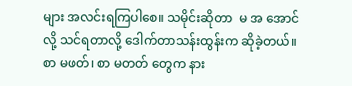များ အလင်းရကြပါစေ။ သမိုင်းဆိုတာ  မ အ အောင်လို့ သင်ရတာလို့ ဒေါက်တာသန်းထွန်းက ဆိုခဲ့တယ်။ စာ မဖတ်၊ စာ မတတ် တွေက နား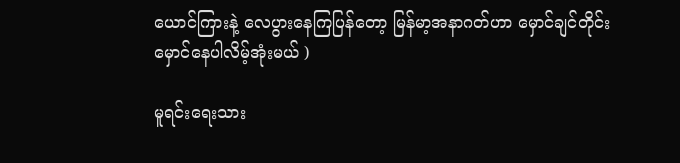ယောင်ကြားနဲ့ လေပွားနေကြပြန်တော့ မြန်မာ့အနာဂတ်ဟာ မှောင်ချင်တိုင်း မှောင်နေပါလိမ့်အုံးမယ် )

မူရင်းရေးသား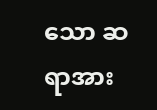သော ဆရာအား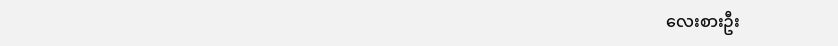လေးစားဦး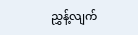ညွှန့်လျက်